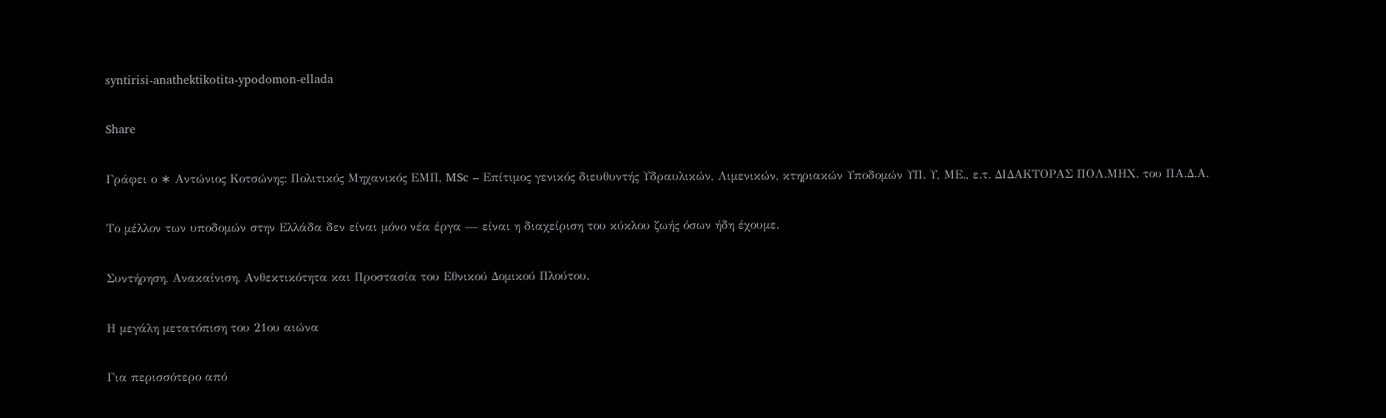syntirisi-anathektikotita-ypodomon-ellada

Share

Γράφει ο ∗ Αντώνιος Κοτσώνης: Πολιτικός Μηχανικός ΕΜΠ, MSc – Επίτιμος γενικός διευθυντής Υδραυλικών, Λιμενικών, κτηριακών Υποδομών ΥΠ. Υ, ΜΕ., ε.τ. ΔΙΔΑΚΤΟΡΑΣ ΠΟΛ.ΜΗΧ. του ΠΑ.Δ.Α.

Το μέλλον των υποδομών στην Ελλάδα δεν είναι μόνο νέα έργα — είναι η διαχείριση του κύκλου ζωής όσων ήδη έχουμε.

Συντήρηση, Ανακαίνιση, Ανθεκτικότητα και Προστασία του Εθνικού Δομικού Πλούτου.

Η μεγάλη μετατόπιση του 21ου αιώνα

Για περισσότερο από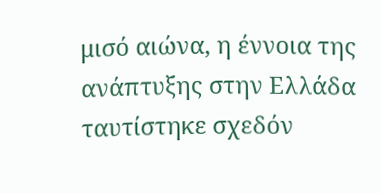μισό αιώνα, η έννοια της ανάπτυξης στην Ελλάδα ταυτίστηκε σχεδόν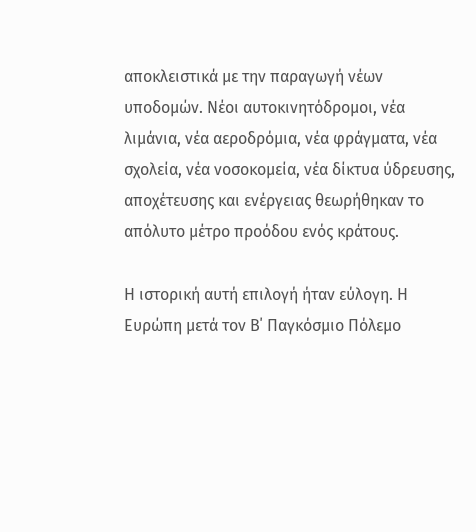αποκλειστικά με την παραγωγή νέων υποδομών. Νέοι αυτοκινητόδρομοι, νέα λιμάνια, νέα αεροδρόμια, νέα φράγματα, νέα σχολεία, νέα νοσοκομεία, νέα δίκτυα ύδρευσης, αποχέτευσης και ενέργειας θεωρήθηκαν το απόλυτο μέτρο προόδου ενός κράτους.

Η ιστορική αυτή επιλογή ήταν εύλογη. Η Ευρώπη μετά τον Β΄ Παγκόσμιο Πόλεμο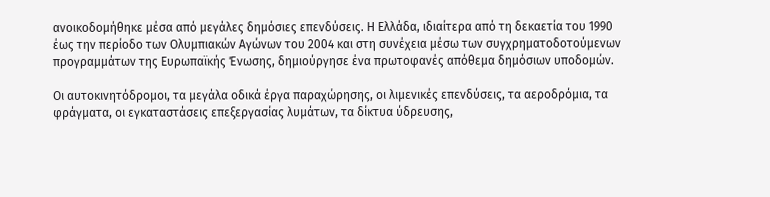ανοικοδομήθηκε μέσα από μεγάλες δημόσιες επενδύσεις. Η Ελλάδα, ιδιαίτερα από τη δεκαετία του 1990 έως την περίοδο των Ολυμπιακών Αγώνων του 2004 και στη συνέχεια μέσω των συγχρηματοδοτούμενων προγραμμάτων της Ευρωπαϊκής Ένωσης, δημιούργησε ένα πρωτοφανές απόθεμα δημόσιων υποδομών.

Οι αυτοκινητόδρομοι, τα μεγάλα οδικά έργα παραχώρησης, οι λιμενικές επενδύσεις, τα αεροδρόμια, τα φράγματα, οι εγκαταστάσεις επεξεργασίας λυμάτων, τα δίκτυα ύδρευσης,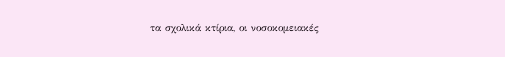τα σχολικά κτίρια, οι νοσοκομειακές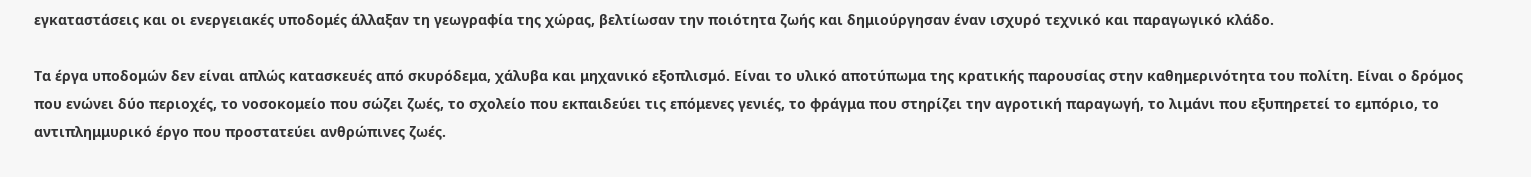εγκαταστάσεις και οι ενεργειακές υποδομές άλλαξαν τη γεωγραφία της χώρας, βελτίωσαν την ποιότητα ζωής και δημιούργησαν έναν ισχυρό τεχνικό και παραγωγικό κλάδο.

Τα έργα υποδομών δεν είναι απλώς κατασκευές από σκυρόδεμα, χάλυβα και μηχανικό εξοπλισμό. Είναι το υλικό αποτύπωμα της κρατικής παρουσίας στην καθημερινότητα του πολίτη. Είναι ο δρόμος που ενώνει δύο περιοχές, το νοσοκομείο που σώζει ζωές, το σχολείο που εκπαιδεύει τις επόμενες γενιές, το φράγμα που στηρίζει την αγροτική παραγωγή, το λιμάνι που εξυπηρετεί το εμπόριο, το αντιπλημμυρικό έργο που προστατεύει ανθρώπινες ζωές.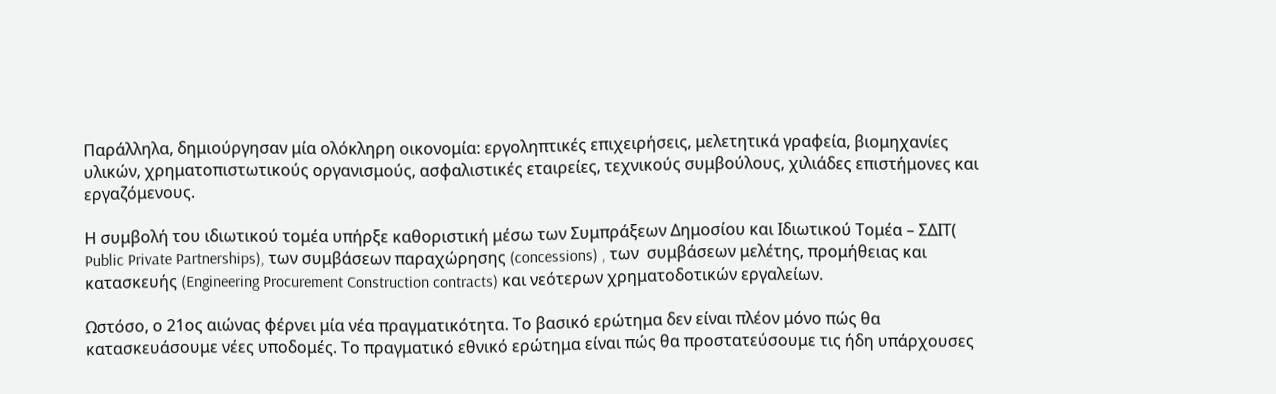Παράλληλα, δημιούργησαν μία ολόκληρη οικονομία: εργοληπτικές επιχειρήσεις, μελετητικά γραφεία, βιομηχανίες υλικών, χρηματοπιστωτικούς οργανισμούς, ασφαλιστικές εταιρείες, τεχνικούς συμβούλους, χιλιάδες επιστήμονες και εργαζόμενους.

Η συμβολή του ιδιωτικού τομέα υπήρξε καθοριστική μέσω των Συμπράξεων Δημοσίου και Ιδιωτικού Τομέα – ΣΔΙΤ( Public Private Partnerships), των συμβάσεων παραχώρησης (concessions) , των  συμβάσεων μελέτης, προμήθειας και κατασκευής (Engineering Procurement Construction contracts) και νεότερων χρηματοδοτικών εργαλείων.

Ωστόσο, ο 21ος αιώνας φέρνει μία νέα πραγματικότητα. Το βασικό ερώτημα δεν είναι πλέον μόνο πώς θα κατασκευάσουμε νέες υποδομές. Το πραγματικό εθνικό ερώτημα είναι πώς θα προστατεύσουμε τις ήδη υπάρχουσες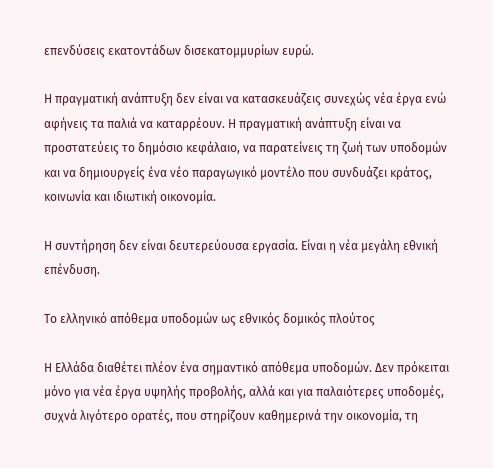επενδύσεις εκατοντάδων δισεκατομμυρίων ευρώ.

Η πραγματική ανάπτυξη δεν είναι να κατασκευάζεις συνεχώς νέα έργα ενώ αφήνεις τα παλιά να καταρρέουν. Η πραγματική ανάπτυξη είναι να προστατεύεις το δημόσιο κεφάλαιο, να παρατείνεις τη ζωή των υποδομών και να δημιουργείς ένα νέο παραγωγικό μοντέλο που συνδυάζει κράτος, κοινωνία και ιδιωτική οικονομία.

Η συντήρηση δεν είναι δευτερεύουσα εργασία. Είναι η νέα μεγάλη εθνική επένδυση.

Το ελληνικό απόθεμα υποδομών ως εθνικός δομικός πλούτος

Η Ελλάδα διαθέτει πλέον ένα σημαντικό απόθεμα υποδομών. Δεν πρόκειται μόνο για νέα έργα υψηλής προβολής, αλλά και για παλαιότερες υποδομές, συχνά λιγότερο ορατές, που στηρίζουν καθημερινά την οικονομία, τη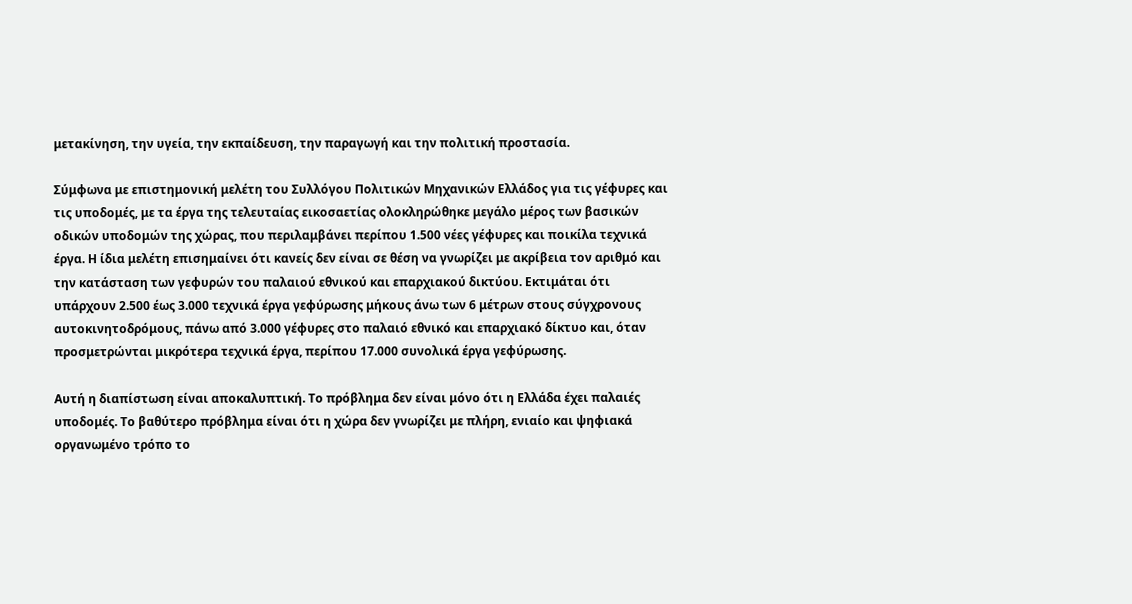μετακίνηση, την υγεία, την εκπαίδευση, την παραγωγή και την πολιτική προστασία.

Σύμφωνα με επιστημονική μελέτη του Συλλόγου Πολιτικών Μηχανικών Ελλάδος για τις γέφυρες και τις υποδομές, με τα έργα της τελευταίας εικοσαετίας ολοκληρώθηκε μεγάλο μέρος των βασικών οδικών υποδομών της χώρας, που περιλαμβάνει περίπου 1.500 νέες γέφυρες και ποικίλα τεχνικά έργα. Η ίδια μελέτη επισημαίνει ότι κανείς δεν είναι σε θέση να γνωρίζει με ακρίβεια τον αριθμό και την κατάσταση των γεφυρών του παλαιού εθνικού και επαρχιακού δικτύου. Εκτιμάται ότι υπάρχουν 2.500 έως 3.000 τεχνικά έργα γεφύρωσης μήκους άνω των 6 μέτρων στους σύγχρονους αυτοκινητοδρόμους, πάνω από 3.000 γέφυρες στο παλαιό εθνικό και επαρχιακό δίκτυο και, όταν προσμετρώνται μικρότερα τεχνικά έργα, περίπου 17.000 συνολικά έργα γεφύρωσης.

Αυτή η διαπίστωση είναι αποκαλυπτική. Το πρόβλημα δεν είναι μόνο ότι η Ελλάδα έχει παλαιές υποδομές. Το βαθύτερο πρόβλημα είναι ότι η χώρα δεν γνωρίζει με πλήρη, ενιαίο και ψηφιακά οργανωμένο τρόπο το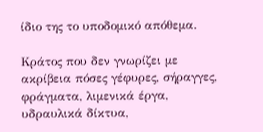ίδιο της το υποδομικό απόθεμα.

Κράτος που δεν γνωρίζει με ακρίβεια πόσες γέφυρες, σήραγγες, φράγματα, λιμενικά έργα, υδραυλικά δίκτυα,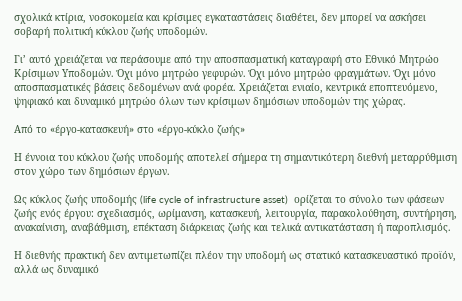σχολικά κτίρια, νοσοκομεία και κρίσιμες εγκαταστάσεις διαθέτει, δεν μπορεί να ασκήσει σοβαρή πολιτική κύκλου ζωής υποδομών.

Γι’ αυτό χρειάζεται να περάσουμε από την αποσπασματική καταγραφή στο Εθνικό Μητρώο Κρίσιμων Υποδομών. Όχι μόνο μητρώο γεφυρών. Όχι μόνο μητρώο φραγμάτων. Όχι μόνο αποσπασματικές βάσεις δεδομένων ανά φορέα. Χρειάζεται ενιαίο, κεντρικά εποπτευόμενο, ψηφιακό και δυναμικό μητρώο όλων των κρίσιμων δημόσιων υποδομών της χώρας.

Από το «έργο-κατασκευή» στο «έργο-κύκλο ζωής»

Η έννοια του κύκλου ζωής υποδομής αποτελεί σήμερα τη σημαντικότερη διεθνή μεταρρύθμιση στον χώρο των δημόσιων έργων.

Ως κύκλος ζωής υποδομής (life cycle of infrastructure asset)  ορίζεται το σύνολο των φάσεων ζωής ενός έργου: σχεδιασμός, ωρίμανση, κατασκευή, λειτουργία, παρακολούθηση, συντήρηση, ανακαίνιση, αναβάθμιση, επέκταση διάρκειας ζωής και τελικά αντικατάσταση ή παροπλισμός.

Η διεθνής πρακτική δεν αντιμετωπίζει πλέον την υποδομή ως στατικό κατασκευαστικό προϊόν, αλλά ως δυναμικό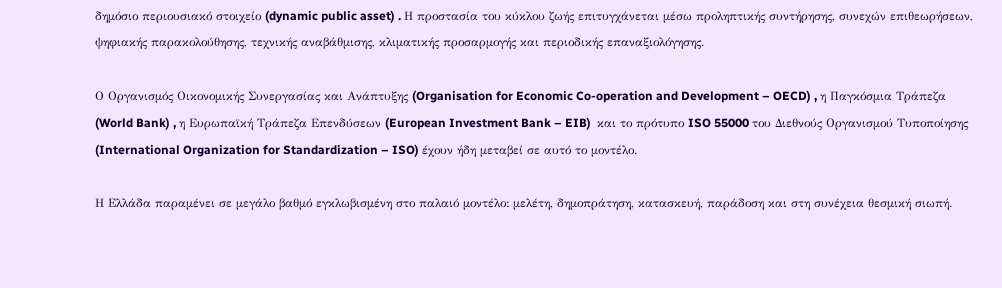δημόσιο περιουσιακό στοιχείο (dynamic public asset) . Η προστασία του κύκλου ζωής επιτυγχάνεται μέσω προληπτικής συντήρησης, συνεχών επιθεωρήσεων, ψηφιακής παρακολούθησης, τεχνικής αναβάθμισης, κλιματικής προσαρμογής και περιοδικής επαναξιολόγησης.

Ο Οργανισμός Οικονομικής Συνεργασίας και Ανάπτυξης (Organisation for Economic Co-operation and Development – OECD) , η Παγκόσμια Τράπεζα (World Bank) , η Ευρωπαϊκή Τράπεζα Επενδύσεων (European Investment Bank – EIB)  και το πρότυπο ISO 55000 του Διεθνούς Οργανισμού Τυποποίησης (International Organization for Standardization – ISO) έχουν ήδη μεταβεί σε αυτό το μοντέλο.

Η Ελλάδα παραμένει σε μεγάλο βαθμό εγκλωβισμένη στο παλαιό μοντέλο: μελέτη, δημοπράτηση, κατασκευή, παράδοση και στη συνέχεια θεσμική σιωπή.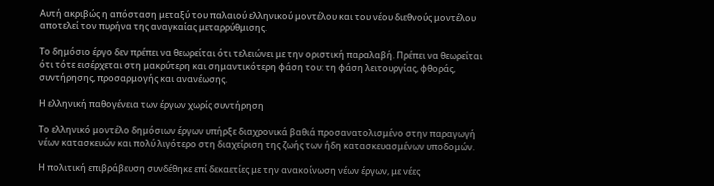Αυτή ακριβώς η απόσταση μεταξύ του παλαιού ελληνικού μοντέλου και του νέου διεθνούς μοντέλου αποτελεί τον πυρήνα της αναγκαίας μεταρρύθμισης.

Το δημόσιο έργο δεν πρέπει να θεωρείται ότι τελειώνει με την οριστική παραλαβή. Πρέπει να θεωρείται ότι τότε εισέρχεται στη μακρύτερη και σημαντικότερη φάση του: τη φάση λειτουργίας, φθοράς, συντήρησης, προσαρμογής και ανανέωσης.

Η ελληνική παθογένεια των έργων χωρίς συντήρηση

Το ελληνικό μοντέλο δημόσιων έργων υπήρξε διαχρονικά βαθιά προσανατολισμένο στην παραγωγή νέων κατασκευών και πολύ λιγότερο στη διαχείριση της ζωής των ήδη κατασκευασμένων υποδομών.

Η πολιτική επιβράβευση συνδέθηκε επί δεκαετίες με την ανακοίνωση νέων έργων, με νέες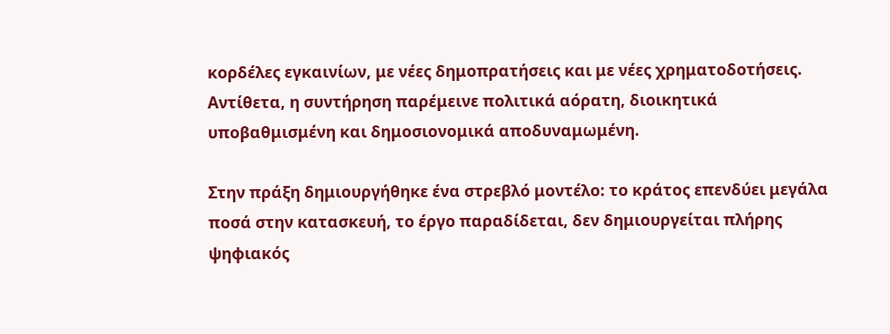κορδέλες εγκαινίων, με νέες δημοπρατήσεις και με νέες χρηματοδοτήσεις. Αντίθετα, η συντήρηση παρέμεινε πολιτικά αόρατη, διοικητικά υποβαθμισμένη και δημοσιονομικά αποδυναμωμένη.

Στην πράξη δημιουργήθηκε ένα στρεβλό μοντέλο: το κράτος επενδύει μεγάλα ποσά στην κατασκευή, το έργο παραδίδεται, δεν δημιουργείται πλήρης ψηφιακός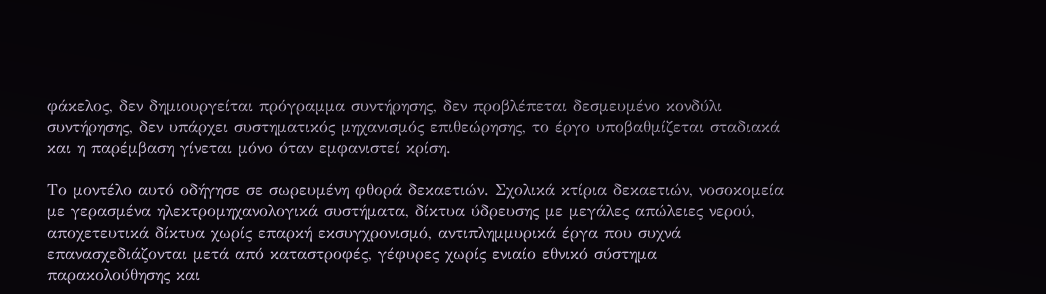φάκελος, δεν δημιουργείται πρόγραμμα συντήρησης, δεν προβλέπεται δεσμευμένο κονδύλι συντήρησης, δεν υπάρχει συστηματικός μηχανισμός επιθεώρησης, το έργο υποβαθμίζεται σταδιακά και η παρέμβαση γίνεται μόνο όταν εμφανιστεί κρίση.

Το μοντέλο αυτό οδήγησε σε σωρευμένη φθορά δεκαετιών. Σχολικά κτίρια δεκαετιών, νοσοκομεία με γερασμένα ηλεκτρομηχανολογικά συστήματα, δίκτυα ύδρευσης με μεγάλες απώλειες νερού, αποχετευτικά δίκτυα χωρίς επαρκή εκσυγχρονισμό, αντιπλημμυρικά έργα που συχνά επανασχεδιάζονται μετά από καταστροφές, γέφυρες χωρίς ενιαίο εθνικό σύστημα παρακολούθησης και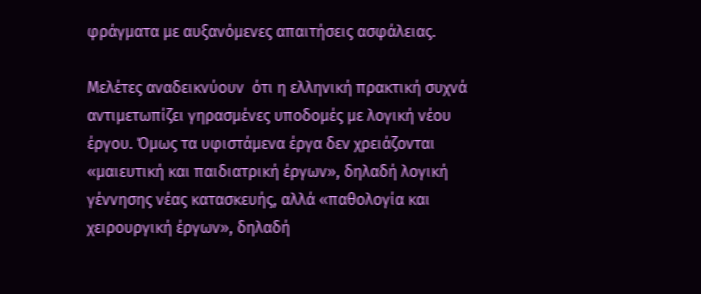φράγματα με αυξανόμενες απαιτήσεις ασφάλειας.

Μελέτες αναδεικνύουν  ότι η ελληνική πρακτική συχνά αντιμετωπίζει γηρασμένες υποδομές με λογική νέου έργου. Όμως τα υφιστάμενα έργα δεν χρειάζονται «μαιευτική και παιδιατρική έργων», δηλαδή λογική γέννησης νέας κατασκευής, αλλά «παθολογία και χειρουργική έργων», δηλαδή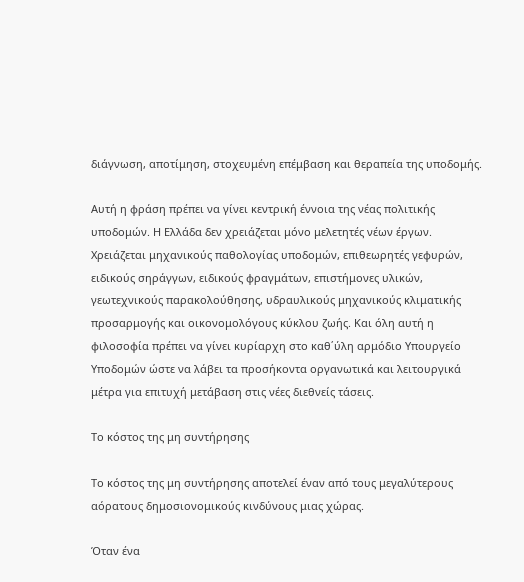διάγνωση, αποτίμηση, στοχευμένη επέμβαση και θεραπεία της υποδομής.

Αυτή η φράση πρέπει να γίνει κεντρική έννοια της νέας πολιτικής υποδομών. Η Ελλάδα δεν χρειάζεται μόνο μελετητές νέων έργων. Χρειάζεται μηχανικούς παθολογίας υποδομών, επιθεωρητές γεφυρών, ειδικούς σηράγγων, ειδικούς φραγμάτων, επιστήμονες υλικών, γεωτεχνικούς παρακολούθησης, υδραυλικούς μηχανικούς κλιματικής προσαρμογής και οικονομολόγους κύκλου ζωής. Και όλη αυτή η φιλοσοφία πρέπει να γίνει κυρίαρχη στο καθ΄ύλη αρμόδιο Υπουργείο Υποδομών ώστε να λάβει τα προσήκοντα οργανωτικά και λειτουργικά μέτρα για επιτυχή μετάβαση στις νέες διεθνείς τάσεις.

Το κόστος της μη συντήρησης

Το κόστος της μη συντήρησης αποτελεί έναν από τους μεγαλύτερους αόρατους δημοσιονομικούς κινδύνους μιας χώρας.

Όταν ένα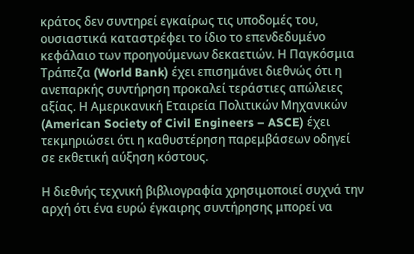κράτος δεν συντηρεί εγκαίρως τις υποδομές του, ουσιαστικά καταστρέφει το ίδιο το επενδεδυμένο κεφάλαιο των προηγούμενων δεκαετιών. Η Παγκόσμια Τράπεζα (World Bank) έχει επισημάνει διεθνώς ότι η ανεπαρκής συντήρηση προκαλεί τεράστιες απώλειες αξίας. Η Αμερικανική Εταιρεία Πολιτικών Μηχανικών (American Society of Civil Engineers – ASCE) έχει τεκμηριώσει ότι η καθυστέρηση παρεμβάσεων οδηγεί σε εκθετική αύξηση κόστους.

Η διεθνής τεχνική βιβλιογραφία χρησιμοποιεί συχνά την αρχή ότι ένα ευρώ έγκαιρης συντήρησης μπορεί να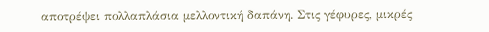αποτρέψει πολλαπλάσια μελλοντική δαπάνη. Στις γέφυρες, μικρές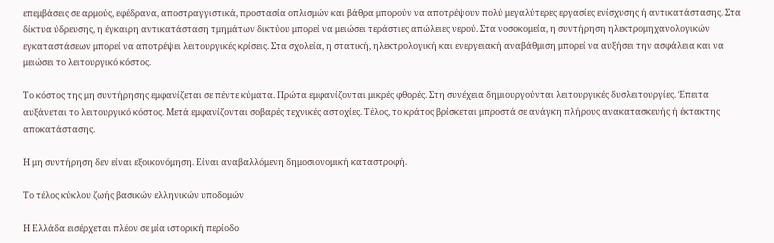επεμβάσεις σε αρμούς, εφέδρανα, αποστραγγιστικά, προστασία οπλισμών και βάθρα μπορούν να αποτρέψουν πολύ μεγαλύτερες εργασίες ενίσχυσης ή αντικατάστασης. Στα δίκτυα ύδρευσης, η έγκαιρη αντικατάσταση τμημάτων δικτύου μπορεί να μειώσει τεράστιες απώλειες νερού. Στα νοσοκομεία, η συντήρηση ηλεκτρομηχανολογικών εγκαταστάσεων μπορεί να αποτρέψει λειτουργικές κρίσεις. Στα σχολεία, η στατική, ηλεκτρολογική και ενεργειακή αναβάθμιση μπορεί να αυξήσει την ασφάλεια και να μειώσει το λειτουργικό κόστος.

Το κόστος της μη συντήρησης εμφανίζεται σε πέντε κύματα. Πρώτα εμφανίζονται μικρές φθορές. Στη συνέχεια δημιουργούνται λειτουργικές δυσλειτουργίες. Έπειτα αυξάνεται το λειτουργικό κόστος. Μετά εμφανίζονται σοβαρές τεχνικές αστοχίες. Τέλος, το κράτος βρίσκεται μπροστά σε ανάγκη πλήρους ανακατασκευής ή έκτακτης αποκατάστασης.

Η μη συντήρηση δεν είναι εξοικονόμηση. Είναι αναβαλλόμενη δημοσιονομική καταστροφή.

Το τέλος κύκλου ζωής βασικών ελληνικών υποδομών

Η Ελλάδα εισέρχεται πλέον σε μία ιστορική περίοδο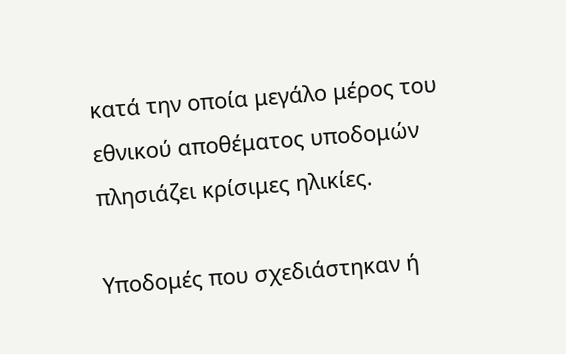κατά την οποία μεγάλο μέρος του εθνικού αποθέματος υποδομών πλησιάζει κρίσιμες ηλικίες.

Υποδομές που σχεδιάστηκαν ή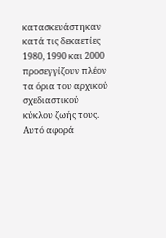κατασκευάστηκαν κατά τις δεκαετίες 1980, 1990 και 2000 προσεγγίζουν πλέον τα όρια του αρχικού σχεδιαστικού κύκλου ζωής τους. Αυτό αφορά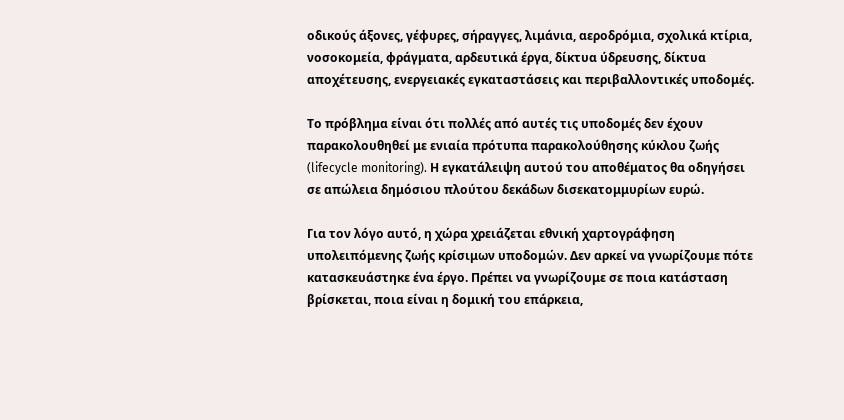οδικούς άξονες, γέφυρες, σήραγγες, λιμάνια, αεροδρόμια, σχολικά κτίρια, νοσοκομεία, φράγματα, αρδευτικά έργα, δίκτυα ύδρευσης, δίκτυα αποχέτευσης, ενεργειακές εγκαταστάσεις και περιβαλλοντικές υποδομές.

Το πρόβλημα είναι ότι πολλές από αυτές τις υποδομές δεν έχουν παρακολουθηθεί με ενιαία πρότυπα παρακολούθησης κύκλου ζωής  (lifecycle monitoring). Η εγκατάλειψη αυτού του αποθέματος θα οδηγήσει σε απώλεια δημόσιου πλούτου δεκάδων δισεκατομμυρίων ευρώ.

Για τον λόγο αυτό, η χώρα χρειάζεται εθνική χαρτογράφηση υπολειπόμενης ζωής κρίσιμων υποδομών. Δεν αρκεί να γνωρίζουμε πότε κατασκευάστηκε ένα έργο. Πρέπει να γνωρίζουμε σε ποια κατάσταση βρίσκεται, ποια είναι η δομική του επάρκεια,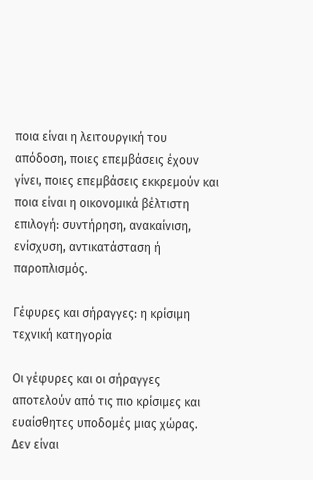ποια είναι η λειτουργική του απόδοση, ποιες επεμβάσεις έχουν γίνει, ποιες επεμβάσεις εκκρεμούν και ποια είναι η οικονομικά βέλτιστη επιλογή: συντήρηση, ανακαίνιση, ενίσχυση, αντικατάσταση ή παροπλισμός.

Γέφυρες και σήραγγες: η κρίσιμη τεχνική κατηγορία

Οι γέφυρες και οι σήραγγες αποτελούν από τις πιο κρίσιμες και ευαίσθητες υποδομές μιας χώρας. Δεν είναι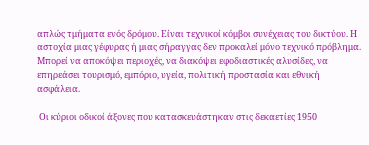απλώς τμήματα ενός δρόμου. Είναι τεχνικοί κόμβοι συνέχειας του δικτύου. Η αστοχία μιας γέφυρας ή μιας σήραγγας δεν προκαλεί μόνο τεχνικό πρόβλημα. Μπορεί να αποκόψει περιοχές, να διακόψει εφοδιαστικές αλυσίδες, να επηρεάσει τουρισμό, εμπόριο, υγεία, πολιτική προστασία και εθνική ασφάλεια.

 Οι κύριοι οδικοί άξονες που κατασκευάστηκαν στις δεκαετίες 1950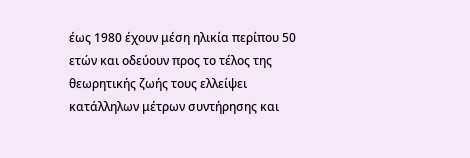έως 1980 έχουν μέση ηλικία περίπου 50 ετών και οδεύουν προς το τέλος της θεωρητικής ζωής τους ελλείψει κατάλληλων μέτρων συντήρησης και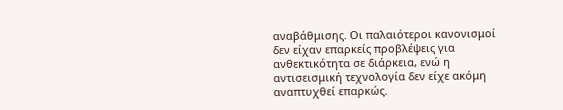αναβάθμισης. Οι παλαιότεροι κανονισμοί δεν είχαν επαρκείς προβλέψεις για ανθεκτικότητα σε διάρκεια, ενώ η αντισεισμική τεχνολογία δεν είχε ακόμη αναπτυχθεί επαρκώς.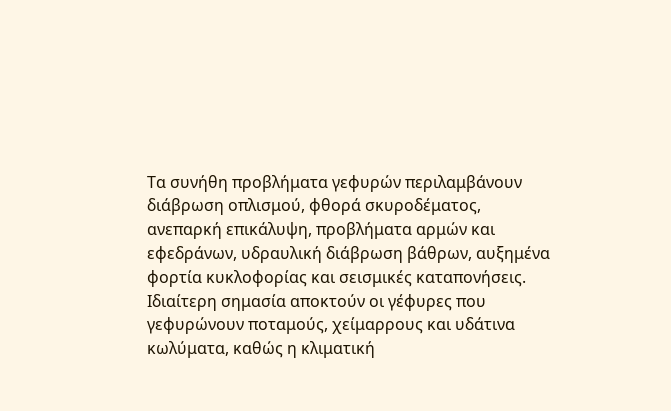Τα συνήθη προβλήματα γεφυρών περιλαμβάνουν διάβρωση οπλισμού, φθορά σκυροδέματος, ανεπαρκή επικάλυψη, προβλήματα αρμών και εφεδράνων, υδραυλική διάβρωση βάθρων, αυξημένα φορτία κυκλοφορίας και σεισμικές καταπονήσεις. Ιδιαίτερη σημασία αποκτούν οι γέφυρες που γεφυρώνουν ποταμούς, χείμαρρους και υδάτινα κωλύματα, καθώς η κλιματική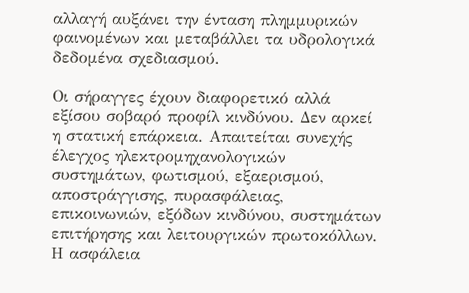αλλαγή αυξάνει την ένταση πλημμυρικών φαινομένων και μεταβάλλει τα υδρολογικά δεδομένα σχεδιασμού.

Οι σήραγγες έχουν διαφορετικό αλλά εξίσου σοβαρό προφίλ κινδύνου. Δεν αρκεί η στατική επάρκεια. Απαιτείται συνεχής έλεγχος ηλεκτρομηχανολογικών συστημάτων, φωτισμού, εξαερισμού, αποστράγγισης, πυρασφάλειας, επικοινωνιών, εξόδων κινδύνου, συστημάτων επιτήρησης και λειτουργικών πρωτοκόλλων. Η ασφάλεια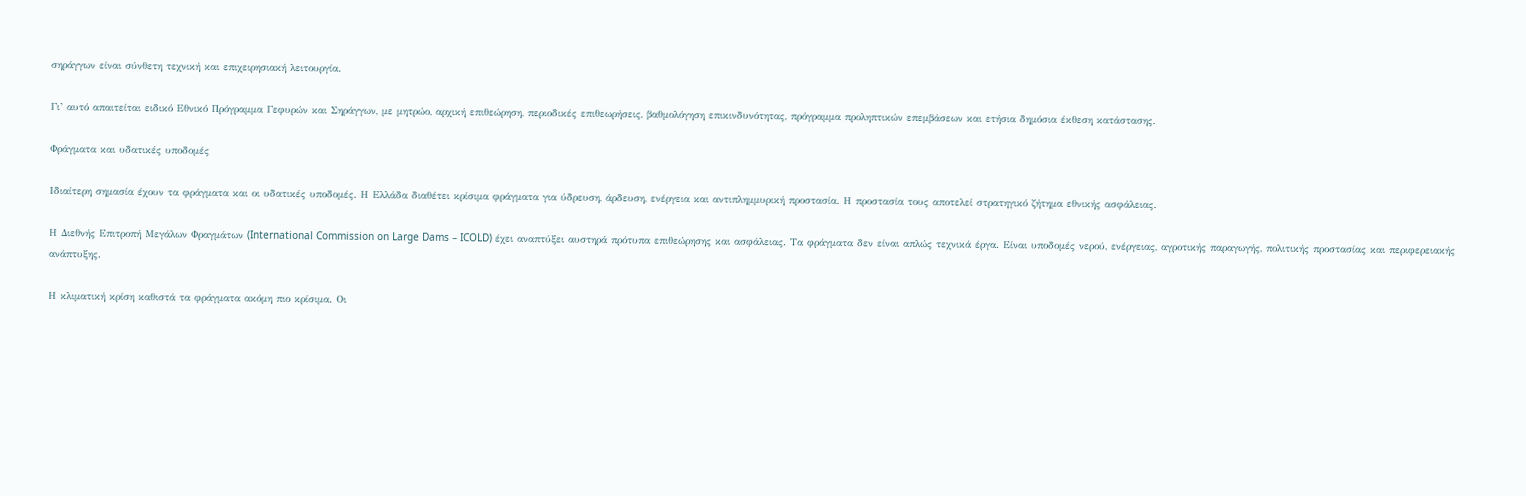σηράγγων είναι σύνθετη τεχνική και επιχειρησιακή λειτουργία.

Γι’ αυτό απαιτείται ειδικό Εθνικό Πρόγραμμα Γεφυρών και Σηράγγων, με μητρώο, αρχική επιθεώρηση, περιοδικές επιθεωρήσεις, βαθμολόγηση επικινδυνότητας, πρόγραμμα προληπτικών επεμβάσεων και ετήσια δημόσια έκθεση κατάστασης.

Φράγματα και υδατικές υποδομές

Ιδιαίτερη σημασία έχουν τα φράγματα και οι υδατικές υποδομές. Η Ελλάδα διαθέτει κρίσιμα φράγματα για ύδρευση, άρδευση, ενέργεια και αντιπλημμυρική προστασία. Η προστασία τους αποτελεί στρατηγικό ζήτημα εθνικής ασφάλειας.

Η Διεθνής Επιτροπή Μεγάλων Φραγμάτων (International Commission on Large Dams – ICOLD) έχει αναπτύξει αυστηρά πρότυπα επιθεώρησης και ασφάλειας. Τα φράγματα δεν είναι απλώς τεχνικά έργα. Είναι υποδομές νερού, ενέργειας, αγροτικής παραγωγής, πολιτικής προστασίας και περιφερειακής ανάπτυξης.

Η κλιματική κρίση καθιστά τα φράγματα ακόμη πιο κρίσιμα. Οι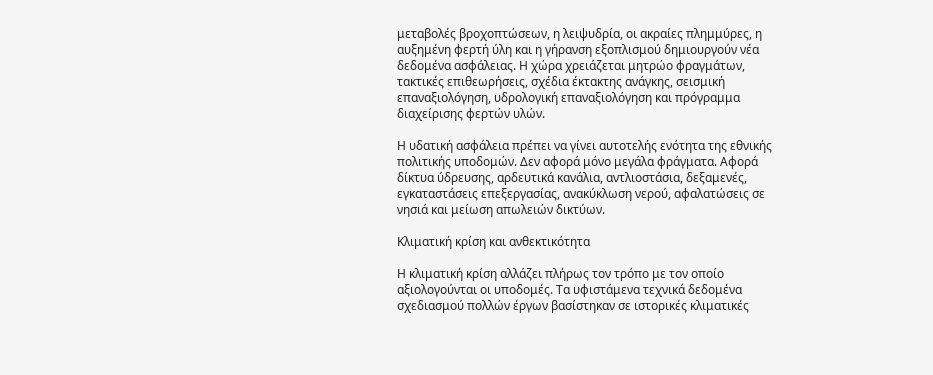μεταβολές βροχοπτώσεων, η λειψυδρία, οι ακραίες πλημμύρες, η αυξημένη φερτή ύλη και η γήρανση εξοπλισμού δημιουργούν νέα δεδομένα ασφάλειας. Η χώρα χρειάζεται μητρώο φραγμάτων, τακτικές επιθεωρήσεις, σχέδια έκτακτης ανάγκης, σεισμική επαναξιολόγηση, υδρολογική επαναξιολόγηση και πρόγραμμα διαχείρισης φερτών υλών.

Η υδατική ασφάλεια πρέπει να γίνει αυτοτελής ενότητα της εθνικής πολιτικής υποδομών. Δεν αφορά μόνο μεγάλα φράγματα. Αφορά δίκτυα ύδρευσης, αρδευτικά κανάλια, αντλιοστάσια, δεξαμενές, εγκαταστάσεις επεξεργασίας, ανακύκλωση νερού, αφαλατώσεις σε νησιά και μείωση απωλειών δικτύων.

Κλιματική κρίση και ανθεκτικότητα

Η κλιματική κρίση αλλάζει πλήρως τον τρόπο με τον οποίο αξιολογούνται οι υποδομές. Τα υφιστάμενα τεχνικά δεδομένα σχεδιασμού πολλών έργων βασίστηκαν σε ιστορικές κλιματικές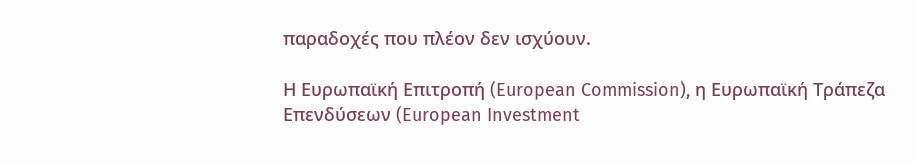παραδοχές που πλέον δεν ισχύουν.

Η Ευρωπαϊκή Επιτροπή (European Commission), η Ευρωπαϊκή Τράπεζα Επενδύσεων (European Investment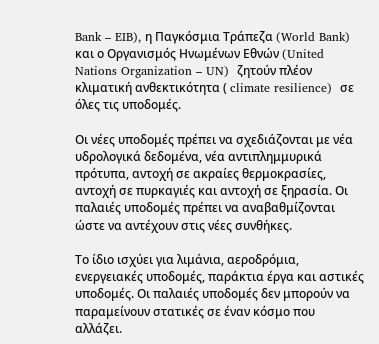Bank – EIB), η Παγκόσμια Τράπεζα (World Bank) και ο Οργανισμός Ηνωμένων Εθνών (United Nations Organization – UN)  ζητούν πλέον κλιματική ανθεκτικότητα ( climate resilience)  σε όλες τις υποδομές.

Οι νέες υποδομές πρέπει να σχεδιάζονται με νέα υδρολογικά δεδομένα, νέα αντιπλημμυρικά πρότυπα, αντοχή σε ακραίες θερμοκρασίες, αντοχή σε πυρκαγιές και αντοχή σε ξηρασία. Οι παλαιές υποδομές πρέπει να αναβαθμίζονται ώστε να αντέχουν στις νέες συνθήκες.

Το ίδιο ισχύει για λιμάνια, αεροδρόμια, ενεργειακές υποδομές, παράκτια έργα και αστικές υποδομές. Οι παλαιές υποδομές δεν μπορούν να παραμείνουν στατικές σε έναν κόσμο που αλλάζει.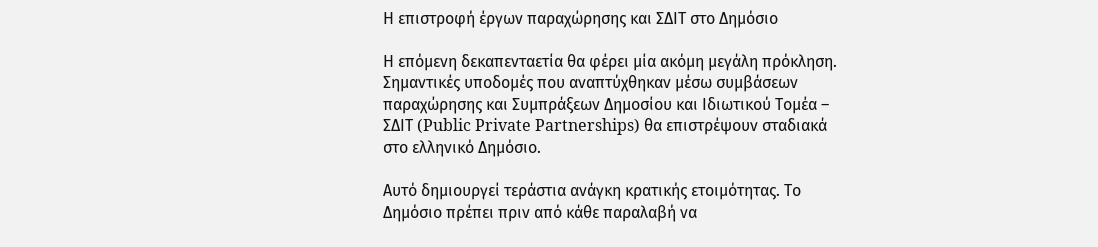Η επιστροφή έργων παραχώρησης και ΣΔΙΤ στο Δημόσιο

Η επόμενη δεκαπενταετία θα φέρει μία ακόμη μεγάλη πρόκληση. Σημαντικές υποδομές που αναπτύχθηκαν μέσω συμβάσεων παραχώρησης και Συμπράξεων Δημοσίου και Ιδιωτικού Τομέα – ΣΔΙΤ (Public Private Partnerships) θα επιστρέψουν σταδιακά στο ελληνικό Δημόσιο.

Αυτό δημιουργεί τεράστια ανάγκη κρατικής ετοιμότητας. Το Δημόσιο πρέπει πριν από κάθε παραλαβή να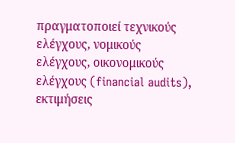πραγματοποιεί τεχνικούς ελέγχους, νομικούς ελέγχους, οικονομικούς ελέγχους (financial audits), εκτιμήσεις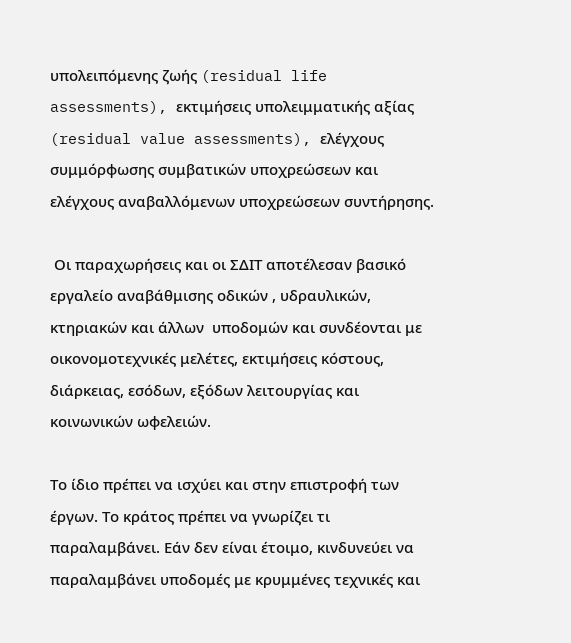υπολειπόμενης ζωής (residual life assessments), εκτιμήσεις υπολειμματικής αξίας (residual value assessments), ελέγχους συμμόρφωσης συμβατικών υποχρεώσεων και ελέγχους αναβαλλόμενων υποχρεώσεων συντήρησης.

 Οι παραχωρήσεις και οι ΣΔΙΤ αποτέλεσαν βασικό εργαλείο αναβάθμισης οδικών , υδραυλικών, κτηριακών και άλλων  υποδομών και συνδέονται με οικονομοτεχνικές μελέτες, εκτιμήσεις κόστους, διάρκειας, εσόδων, εξόδων λειτουργίας και κοινωνικών ωφελειών.

Το ίδιο πρέπει να ισχύει και στην επιστροφή των έργων. Το κράτος πρέπει να γνωρίζει τι παραλαμβάνει. Εάν δεν είναι έτοιμο, κινδυνεύει να παραλαμβάνει υποδομές με κρυμμένες τεχνικές και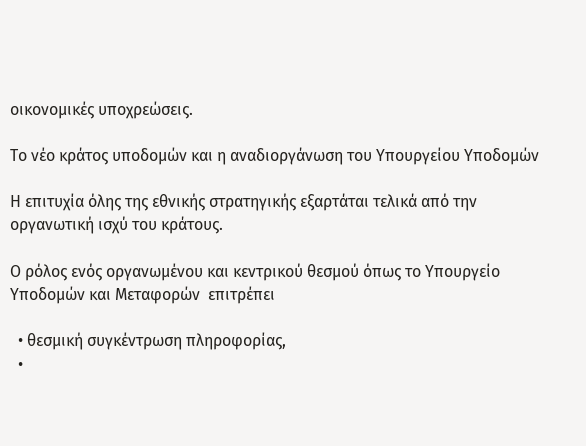οικονομικές υποχρεώσεις.

Το νέο κράτος υποδομών και η αναδιοργάνωση του Υπουργείου Υποδομών

Η επιτυχία όλης της εθνικής στρατηγικής εξαρτάται τελικά από την οργανωτική ισχύ του κράτους.

Ο ρόλος ενός οργανωμένου και κεντρικού θεσμού όπως το Υπουργείο Υποδομών και Μεταφορών  επιτρέπει

  • θεσμική συγκέντρωση πληροφορίας,
  •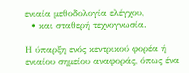ενιαία μεθοδολογία ελέγχου,
  • και σταθερή τεχνογνωσία.

Η ύπαρξη ενός κεντρικού φορέα ή ενιαίου σημείου αναφοράς, όπως ένα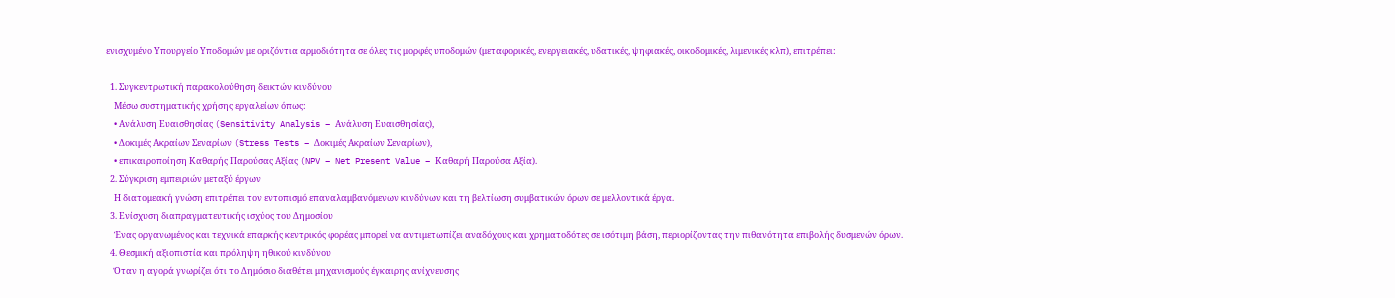ενισχυμένο Υπουργείο Υποδομών με οριζόντια αρμοδιότητα σε όλες τις μορφές υποδομών (μεταφορικές, ενεργειακές, υδατικές, ψηφιακές, οικοδομικές, λιμενικές κλπ), επιτρέπει:

  1. Συγκεντρωτική παρακολούθηση δεικτών κινδύνου
    Μέσω συστηματικής χρήσης εργαλείων όπως:
    • Ανάλυση Ευαισθησίας (Sensitivity Analysis – Ανάλυση Ευαισθησίας),
    • Δοκιμές Ακραίων Σεναρίων (Stress Tests – Δοκιμές Ακραίων Σεναρίων),
    • επικαιροποίηση Καθαρής Παρούσας Αξίας (NPV – Net Present Value – Καθαρή Παρούσα Αξία).
  2. Σύγκριση εμπειριών μεταξύ έργων
    Η διατομεακή γνώση επιτρέπει τον εντοπισμό επαναλαμβανόμενων κινδύνων και τη βελτίωση συμβατικών όρων σε μελλοντικά έργα.
  3. Ενίσχυση διαπραγματευτικής ισχύος του Δημοσίου
    Ένας οργανωμένος και τεχνικά επαρκής κεντρικός φορέας μπορεί να αντιμετωπίζει αναδόχους και χρηματοδότες σε ισότιμη βάση, περιορίζοντας την πιθανότητα επιβολής δυσμενών όρων.
  4. Θεσμική αξιοπιστία και πρόληψη ηθικού κινδύνου
    Όταν η αγορά γνωρίζει ότι το Δημόσιο διαθέτει μηχανισμούς έγκαιρης ανίχνευσης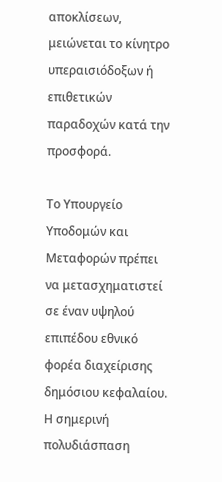αποκλίσεων, μειώνεται το κίνητρο υπεραισιόδοξων ή επιθετικών παραδοχών κατά την προσφορά.

Το Υπουργείο Υποδομών και Μεταφορών πρέπει να μετασχηματιστεί σε έναν υψηλού επιπέδου εθνικό φορέα διαχείρισης δημόσιου κεφαλαίου. Η σημερινή πολυδιάσπαση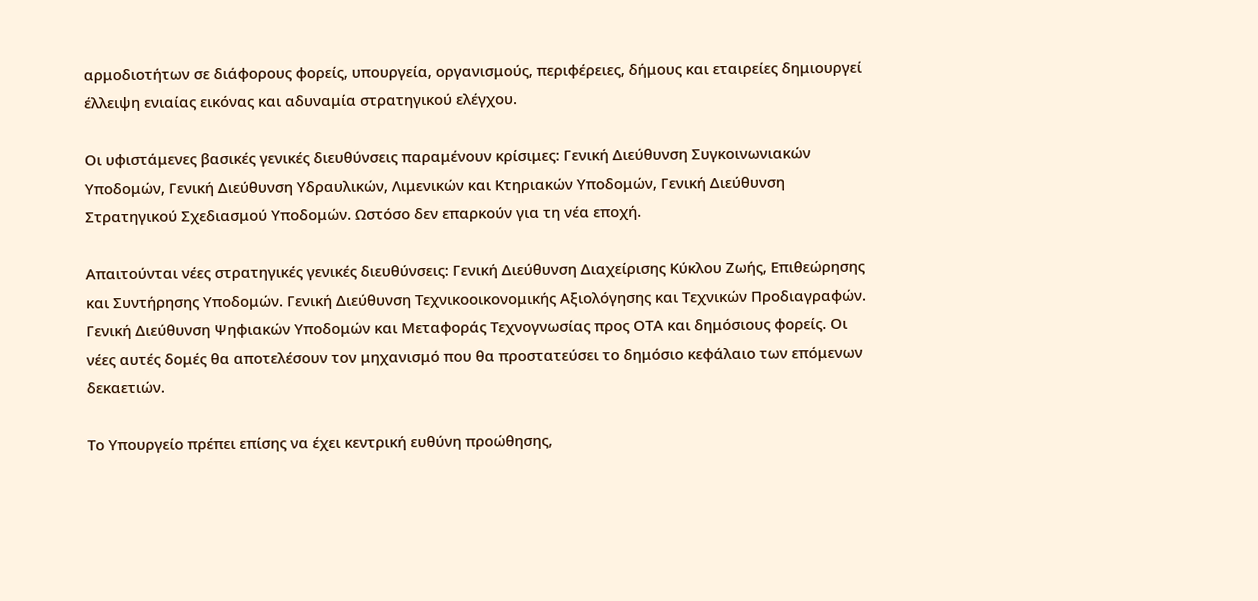αρμοδιοτήτων σε διάφορους φορείς, υπουργεία, οργανισμούς, περιφέρειες, δήμους και εταιρείες δημιουργεί έλλειψη ενιαίας εικόνας και αδυναμία στρατηγικού ελέγχου.

Οι υφιστάμενες βασικές γενικές διευθύνσεις παραμένουν κρίσιμες: Γενική Διεύθυνση Συγκοινωνιακών Υποδομών, Γενική Διεύθυνση Υδραυλικών, Λιμενικών και Κτηριακών Υποδομών, Γενική Διεύθυνση Στρατηγικού Σχεδιασμού Υποδομών. Ωστόσο δεν επαρκούν για τη νέα εποχή.

Απαιτούνται νέες στρατηγικές γενικές διευθύνσεις: Γενική Διεύθυνση Διαχείρισης Κύκλου Ζωής, Επιθεώρησης και Συντήρησης Υποδομών. Γενική Διεύθυνση Τεχνικοοικονομικής Αξιολόγησης και Τεχνικών Προδιαγραφών. Γενική Διεύθυνση Ψηφιακών Υποδομών και Μεταφοράς Τεχνογνωσίας προς ΟΤΑ και δημόσιους φορείς. Οι νέες αυτές δομές θα αποτελέσουν τον μηχανισμό που θα προστατεύσει το δημόσιο κεφάλαιο των επόμενων δεκαετιών.

Το Υπουργείο πρέπει επίσης να έχει κεντρική ευθύνη προώθησης,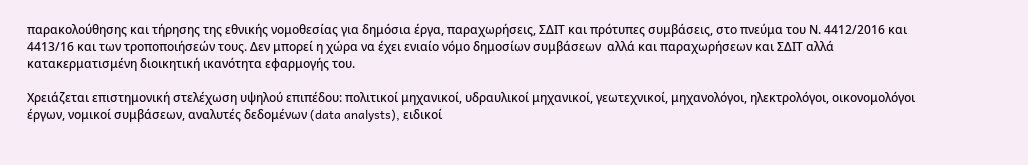παρακολούθησης και τήρησης της εθνικής νομοθεσίας για δημόσια έργα, παραχωρήσεις, ΣΔΙΤ και πρότυπες συμβάσεις, στο πνεύμα του Ν. 4412/2016 και 4413/16 και των τροποποιήσεών τους. Δεν μπορεί η χώρα να έχει ενιαίο νόμο δημοσίων συμβάσεων  αλλά και παραχωρήσεων και ΣΔΙΤ αλλά κατακερματισμένη διοικητική ικανότητα εφαρμογής του.

Χρειάζεται επιστημονική στελέχωση υψηλού επιπέδου: πολιτικοί μηχανικοί, υδραυλικοί μηχανικοί, γεωτεχνικοί, μηχανολόγοι, ηλεκτρολόγοι, οικονομολόγοι έργων, νομικοί συμβάσεων, αναλυτές δεδομένων (data analysts), ειδικοί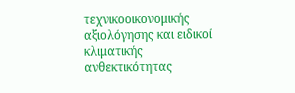τεχνικοοικονομικής αξιολόγησης και ειδικοί κλιματικής ανθεκτικότητας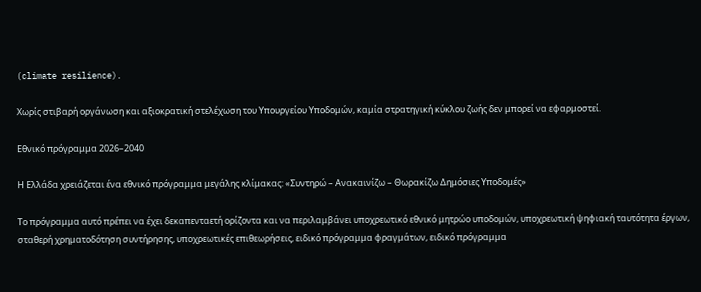(climate resilience).

Χωρίς στιβαρή οργάνωση και αξιοκρατική στελέχωση του Υπουργείου Υποδομών, καμία στρατηγική κύκλου ζωής δεν μπορεί να εφαρμοστεί.

Εθνικό πρόγραμμα 2026–2040

Η Ελλάδα χρειάζεται ένα εθνικό πρόγραμμα μεγάλης κλίμακας: «Συντηρώ – Ανακαινίζω – Θωρακίζω Δημόσιες Υποδομές»

Το πρόγραμμα αυτό πρέπει να έχει δεκαπενταετή ορίζοντα και να περιλαμβάνει υποχρεωτικό εθνικό μητρώο υποδομών, υποχρεωτική ψηφιακή ταυτότητα έργων, σταθερή χρηματοδότηση συντήρησης, υποχρεωτικές επιθεωρήσεις, ειδικό πρόγραμμα φραγμάτων, ειδικό πρόγραμμα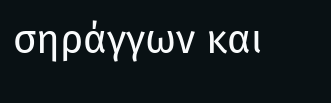σηράγγων και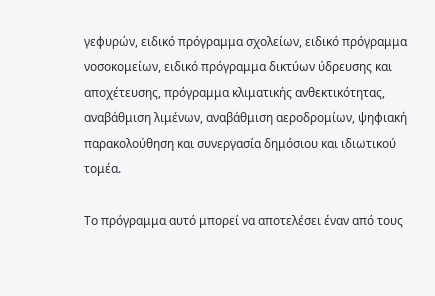γεφυρών, ειδικό πρόγραμμα σχολείων, ειδικό πρόγραμμα νοσοκομείων, ειδικό πρόγραμμα δικτύων ύδρευσης και αποχέτευσης, πρόγραμμα κλιματικής ανθεκτικότητας, αναβάθμιση λιμένων, αναβάθμιση αεροδρομίων, ψηφιακή παρακολούθηση και συνεργασία δημόσιου και ιδιωτικού τομέα.

Το πρόγραμμα αυτό μπορεί να αποτελέσει έναν από τους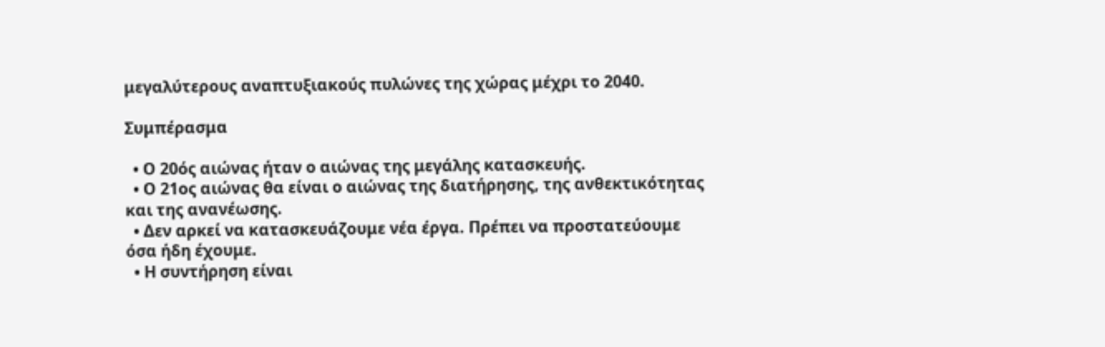μεγαλύτερους αναπτυξιακούς πυλώνες της χώρας μέχρι το 2040.

Συμπέρασμα

  • Ο 20ός αιώνας ήταν ο αιώνας της μεγάλης κατασκευής.
  • Ο 21ος αιώνας θα είναι ο αιώνας της διατήρησης, της ανθεκτικότητας και της ανανέωσης.
  • Δεν αρκεί να κατασκευάζουμε νέα έργα. Πρέπει να προστατεύουμε όσα ήδη έχουμε.
  • Η συντήρηση είναι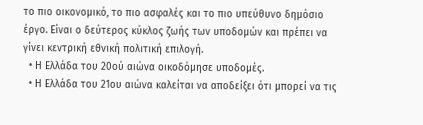το πιο οικονομικό, το πιο ασφαλές και το πιο υπεύθυνο δημόσιο έργο. Είναι ο δεύτερος κύκλος ζωής των υποδομών και πρέπει να γίνει κεντρική εθνική πολιτική επιλογή.
  • Η Ελλάδα του 20ού αιώνα οικοδόμησε υποδομές.
  • Η Ελλάδα του 21ου αιώνα καλείται να αποδείξει ότι μπορεί να τις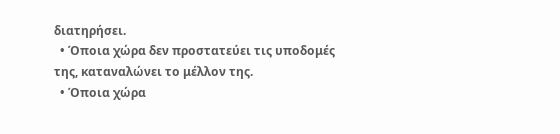διατηρήσει.
  • Όποια χώρα δεν προστατεύει τις υποδομές της, καταναλώνει το μέλλον της.
  • Όποια χώρα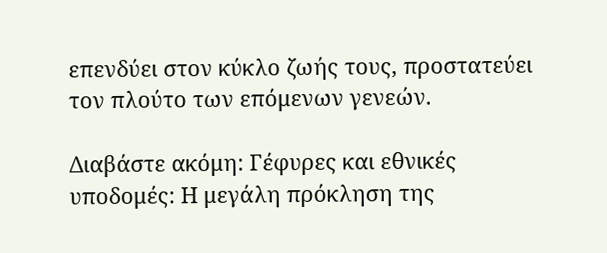επενδύει στον κύκλο ζωής τους, προστατεύει τον πλούτο των επόμενων γενεών.

Διαβάστε ακόμη: Γέφυρες και εθνικές υποδομές: Η μεγάλη πρόκληση της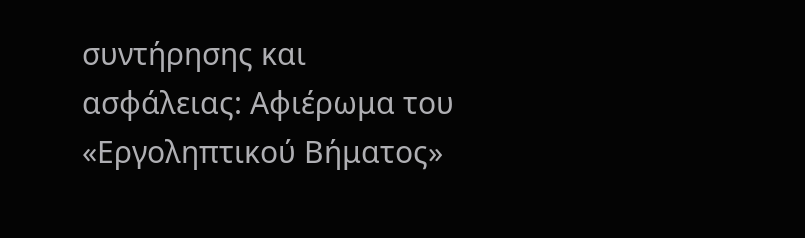συντήρησης και ασφάλειας: Αφιέρωμα του «Εργοληπτικού Βήματος»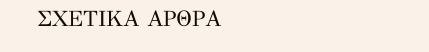ΣΧΕΤΙΚΑ ΑΡΘΡΑ